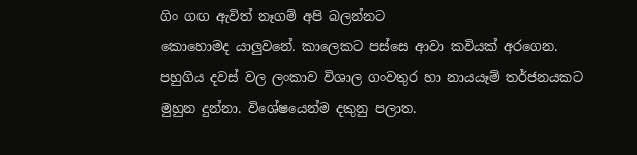ගිං ගඟ ඇවිත් නෑගම් අපි බලන්නට
කොහොමද යාලුවනේ. කාලෙකට පස්සෙ ආවා කවියක් අරගෙන. පහුගිය දවස් වල ලංකාව විශාල ගංවතුර හා නායයෑම් තර්ජනයකට මුහුන දුන්නා. විශේෂයෙන්ම දකුනු පලාත.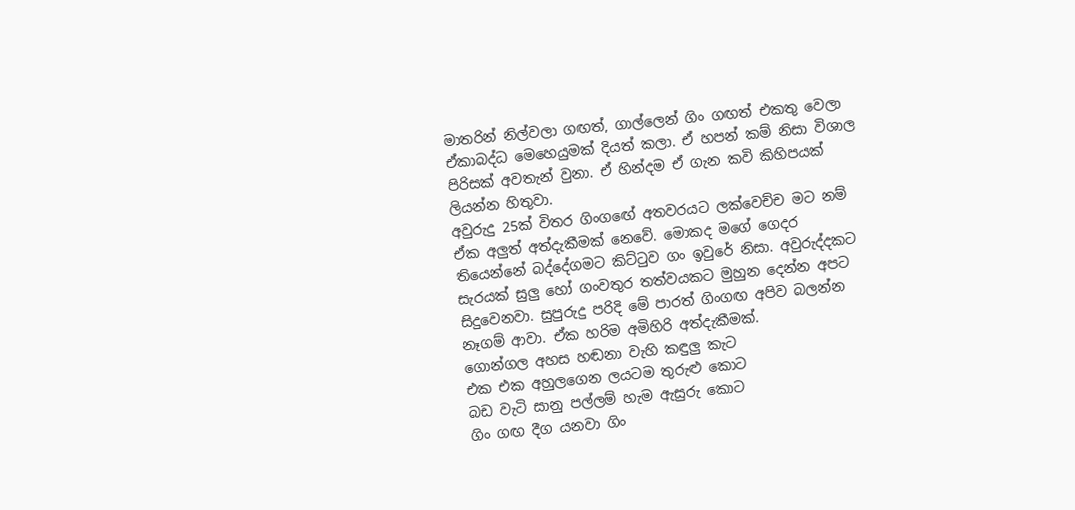මාතරින් නිල්වලා ගඟත්, ගාල්ලෙන් ගිං ගඟත් එකතු වෙලා ඒකාබද්ධ මෙහෙයුමක් දියත් කලා. ඒ හපන් කම් නිසා විශාල පිරිසක් අවතැන් වුනා. ඒ හින්දම ඒ ගැන කවි කිහිපයක් ලියන්න හිතුවා.
අවුරුදු 25ක් විතර ගිංගඟේ අතවරයට ලක්වෙච්ච මට නම් ඒක අලුත් අත්දැකීමක් නෙවේ. මොකද මගේ ගෙදර තියෙන්නේ බද්දේගමට කිට්ටුව ගං ඉවුරේ නිසා. අවුරුද්දකට සැරයක් සුලු හෝ ගංවතුර තත්වයකට මුහුන දෙන්න අපට සිදුවෙනවා. සුපුරුදු පරිදි මේ පාරත් ගිංගඟ අපිව බලන්න නෑගම් ආවා. ඒක හරිම අමිහිරි අත්දැකීමක්.
ගොන්ගල අහස හඬනා වැහි කඳුලු කැට
එක එක අහුලගෙන ලයටම තුරුළු කොට
බඩ වැටි සානු පල්ලම් හැම ඇසුරු කොට
ගිං ගඟ දීග යනවා ගිං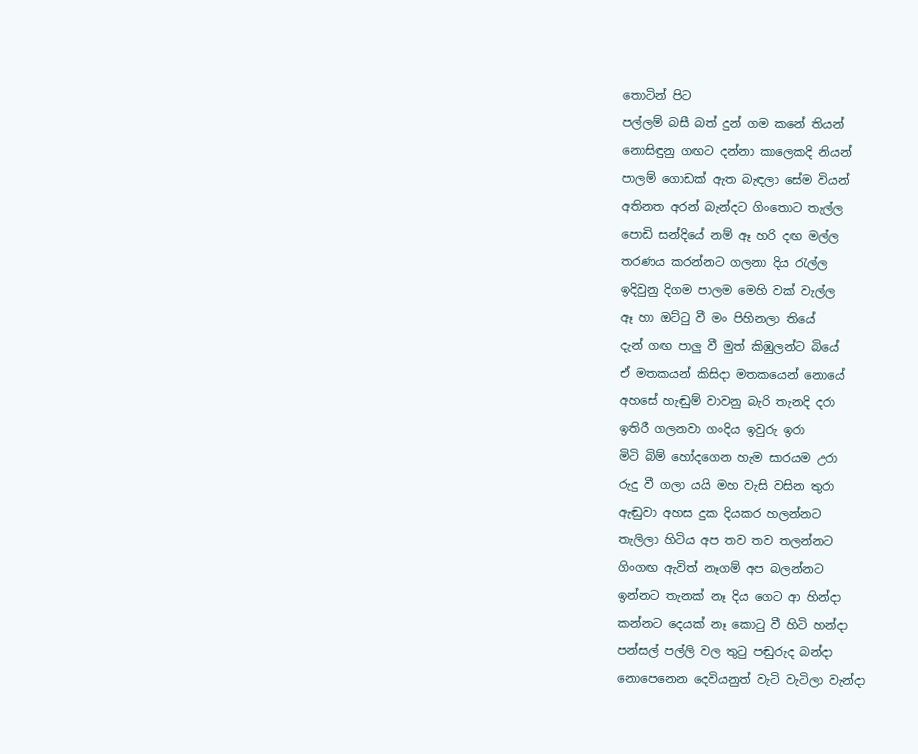තොටින් පිට
පල්ලම් බසී බත් දුන් ගම කනේ තියන්
නොසිඳුනු ගඟට දන්නා කාලෙකදි නියන්
පාලම් ගොඩක් ඇත බැඳලා සේම වියන්
අතිනත අරන් බැන්දට ගිංතොට තැල්ල
පොඩි සන්දියේ නම් ඈ හරි දඟ මල්ල
තරණය කරන්නට ගලනා දිය රැල්ල
ඉදිවුනු දිගම පාලම මෙහි වක් වැල්ල
ඈ හා ඔට්ටු වී මං පිහිනලා තියේ
දැන් ගඟ පාලු වී මුත් කිඹුලන්ට බියේ
ඒ මතකයන් කිසිදා මතකයෙන් නොයේ
අහසේ හැඬුම් වාවනු බැරි තැනදි දරා
ඉතිරී ගලනවා ගංදිය ඉවුරු ඉරා
මිටි බිම් හෝදගෙන හැම සාරයම උරා
රුදු වී ගලා යයි මහ වැසි වසින තුරා
ඇඬුවා අහස දුක දියකර හලන්නට
තැලිලා හිටිය අප තව තව තලන්නට
ගිංගඟ ඇවිත් නෑගම් අප බලන්නට
ඉන්නට තැනක් නෑ දිය ගෙට ආ හින්දා
කන්නට දෙයක් නෑ කොටු වී හිටි හන්දා
පන්සල් පල්ලි වල තුටු පඬුරුද බන්දා
නොපෙනෙන දෙවියනුත් වැටි වැටිලා වැන්දා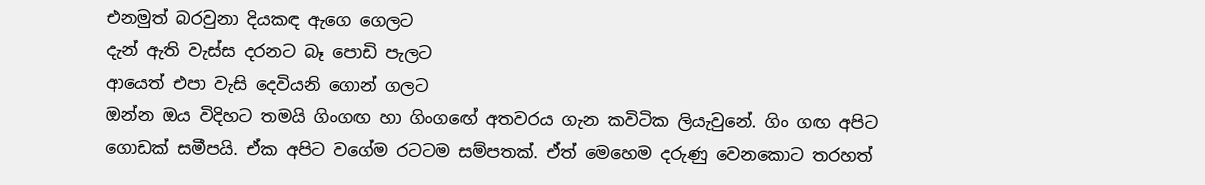එනමුත් බරවුනා දියකඳ ඇගෙ ගෙලට
දැන් ඇති වැස්ස දරනට බෑ පොඩි පැලට
ආයෙත් එපා වැසි දෙවියනි ගොන් ගලට
ඔන්න ඔය විදිහට තමයි ගිංගඟ හා ගිංගඟේ අතවරය ගැන කවිටික ලියැවුනේ. ගිං ගඟ අපිට ගොඩක් සමීපයි. ඒක අපිට වගේම රටටම සම්පතක්. ඒත් මෙහෙම දරුණු වෙනකොට තරහත්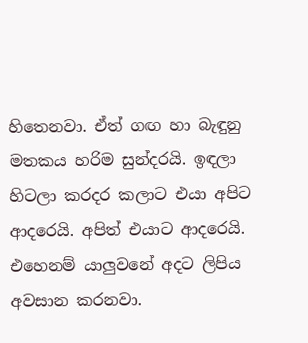හිතෙනවා. ඒත් ගඟ හා බැඳුනු මතකය හරිම සුන්දරයි. ඉඳලා හිටලා කරදර කලාට එයා අපිට ආදරෙයි. අපිත් එයාට ආදරෙයි. එහෙනම් යාලුවනේ අදට ලිපිය අවසාන කරනවා.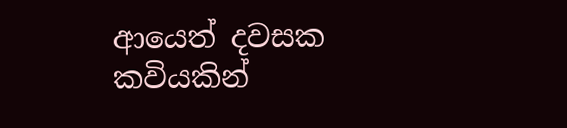ආයෙත් දවසක කවියකින්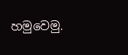හමුවෙමු.